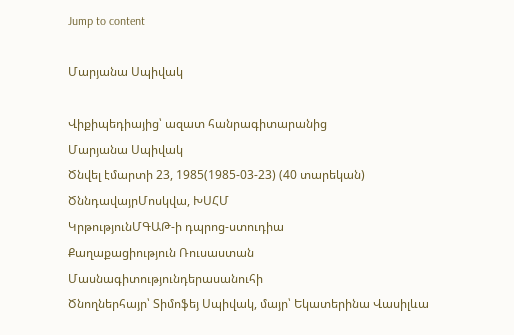Jump to content

Մարյանա Սպիվակ

Վիքիպեդիայից՝ ազատ հանրագիտարանից
Մարյանա Սպիվակ
Ծնվել էմարտի 23, 1985(1985-03-23) (40 տարեկան)
ԾննդավայրՄոսկվա, ԽՍՀՄ
ԿրթությունՄԳԱԹ-ի դպրոց-ստուդիա
Քաղաքացիություն Ռուսաստան
Մասնագիտությունդերասանուհի
Ծնողներհայր՝ Տիմոֆեյ Սպիվակ, մայր՝ Եկատերինա Վասիլևա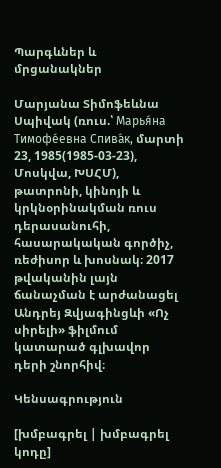Պարգևներ և մրցանակներ

Մարյանա Տիմոֆեևնա Սպիվակ (ռուս.՝ Марья́на Тимофе́евна Спива́к, մարտի 23, 1985(1985-03-23), Մոսկվա, ԽՍՀՄ), թատրոնի, կինոյի և կրկնօրինակման ռուս դերասանուհի, հասարակական գործիչ, ռեժիսոր և խոսնակ։ 2017 թվականին լայն ճանաչման է արժանացել Անդրեյ Զվյագինցևի «Ոչ սիրելի» ֆիլմում կատարած գլխավոր դերի շնորհիվ։

Կենսագրություն

[խմբագրել | խմբագրել կոդը]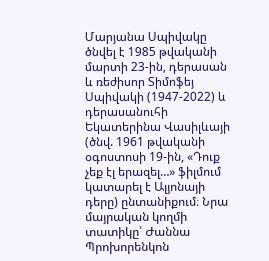Մարյանա Սպիվակը ծնվել է 1985 թվականի մարտի 23-ին, դերասան և ռեժիսոր Տիմոֆեյ Սպիվակի (1947-2022) և դերասանուհի Եկատերինա Վասիլևայի (ծնվ. 1961 թվականի օգոստոսի 19-ին, «Դուք չեք էլ երազել…» ֆիլմում կատարել է Ալյոնայի դերը) ընտանիքում։ Նրա մայրական կողմի տատիկը՝ Ժաննա Պրոխորենկոն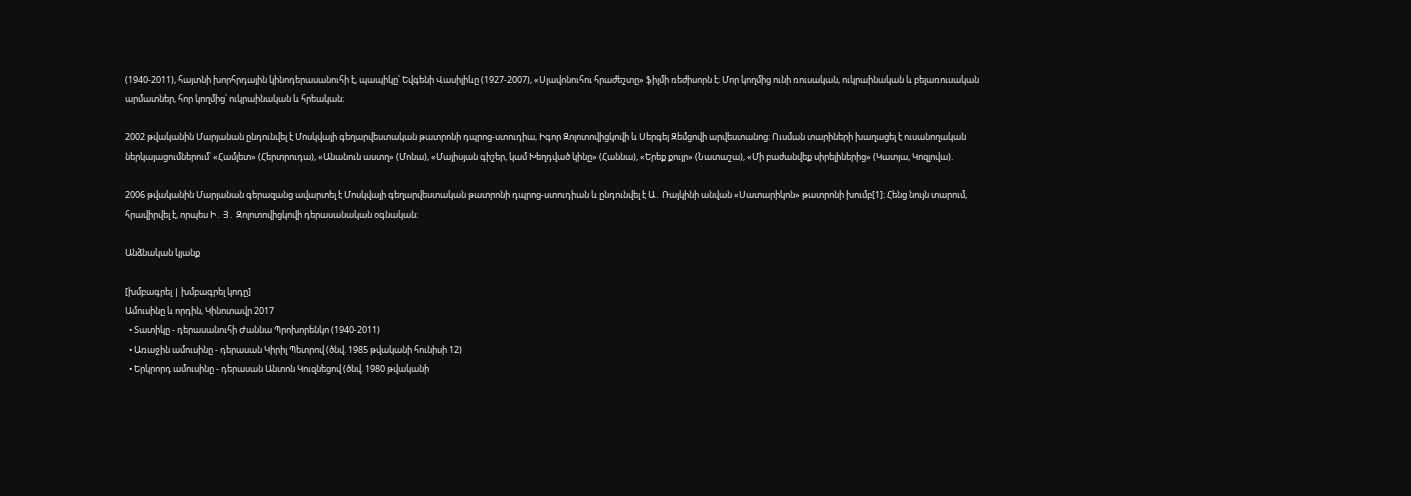(1940-2011), հայտնի խորհրդային կինոդերասանուհի է, պապիկը՝ Եվգենի Վասիլիևը (1927-2007), «Սլավոնուհու հրաժեշտը» ֆիլմի ռեժիսորն է։ Մոր կողմից ունի ռուսական, ուկրաինական և բելառուսական արմատներ, հոր կողմից՝ ուկրաինական և հրեական։

2002 թվականին Մարյանան ընդունվել է Մոսկվայի գեղարվեստական թատրոնի դպրոց-ստուդիա, Իգոր Զոլոտովիցկովի և Սերգեյ Զեմցովի արվեստանոց։ Ուսման տարիների խաղացել է ուսանողական ներկայացումներում՝ «Համլետ» (Հերտրուդա), «Անանուն աստղ» (Մոնա), «Մայիսյան գիշեր, կամ Խեղդված կինը» (Հաննա), «Երեք քույր» (Նատաշա), «Մի բաժանվեք սիրելիներից» (Կատյա, Կոզլովա).

2006 թվականին Մարյանան գերազանց ավարտել է Մոսկվայի գեղարվեստական թատրոնի դպրոց-ստուդիան և ընդունվել է Ա․ Ռայկինի անվան «Սատարիկոն» թատրոնի խումբ[1]։ Հենց նույն տարում, հրավիրվել է, որպես Ի․ Յ․ Զոլոտովիցկովի դերասանական օգնական։

Անձնական կյանք

[խմբագրել | խմբագրել կոդը]
Ամուսինը և որդին, Կինոտավր 2017
  • Տատիկը - դերասանուհի Ժաննա Պրոխորենկո (1940-2011)
  • Առաջին ամուսինը - դերասան Կիրիլ Պետրով (ծնվ. 1985 թվականի հունիսի 12)
  • Երկրորդ ամուսինը - դերասան Անտոն Կուզնեցով (ծնվ. 1980 թվականի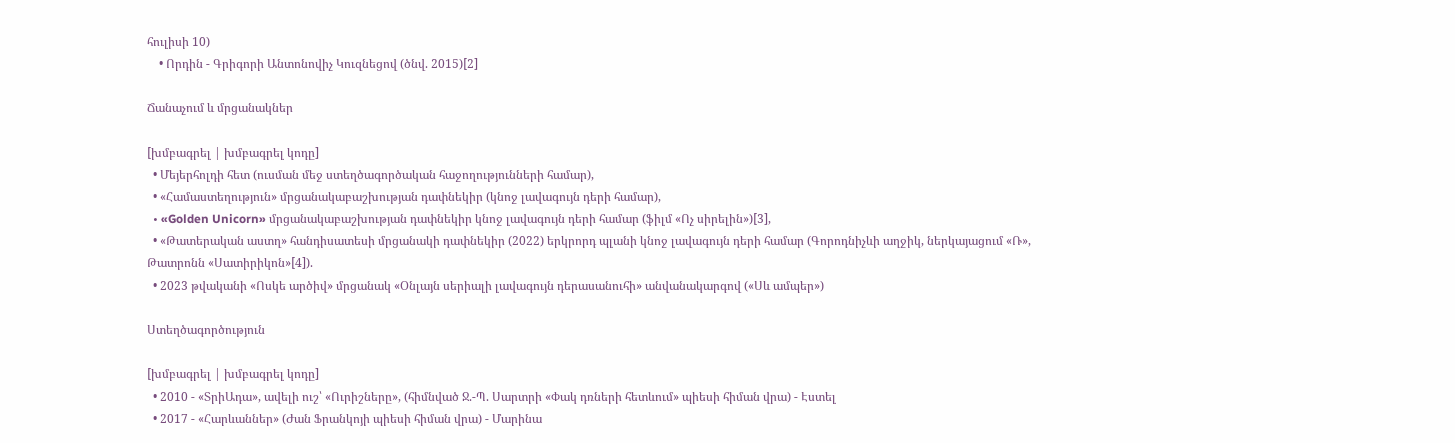հուլիսի 10)
    • Որդին - Գրիգորի Անտոնովիչ Կուզնեցով (ծնվ. 2015)[2]

Ճանաչում և մրցանակներ

[խմբագրել | խմբագրել կոդը]
  • Մեյերհոլդի հետ (ուսման մեջ ստեղծագործական հաջողությունների համար),
  • «Համաստեղություն» մրցանակաբաշխության դափնեկիր (կնոջ լավագույն դերի համար),
  • «Golden Unicorn» մրցանակաբաշխության դափնեկիր կնոջ լավագույն դերի համար (ֆիլմ «Ոչ սիրելին»)[3],
  • «Թատերական աստղ» հանդիսատեսի մրցանակի դափնեկիր (2022) երկրորդ պլանի կնոջ լավագույն դերի համար (Գորոդնիչևի աղջիկ, ներկայացում «Ռ», Թատրոնն «Սատիրիկոն»[4]).
  • 2023 թվականի «Ոսկե արծիվ» մրցանակ «Օնլայն սերիալի լավագույն դերասանուհի» անվանակարգով («Սև ամպեր»)

Ստեղծագործություն

[խմբագրել | խմբագրել կոդը]
  • 2010 - «ՏրիԱդա», ավելի ուշ՝ «Ուրիշները», (հիմնված Ջ.-Պ. Սարտրի «Փակ դռների հետևում» պիեսի հիման վրա) - Էստել
  • 2017 - «Հարևաններ» (Ժան Ֆրանկոյի պիեսի հիման վրա) - Մարինա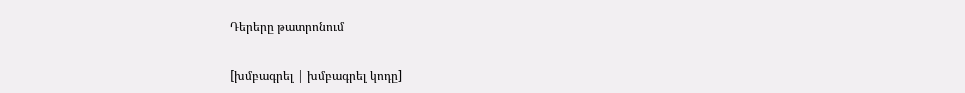Դերերը թատրոնում

[խմբագրել | խմբագրել կոդը]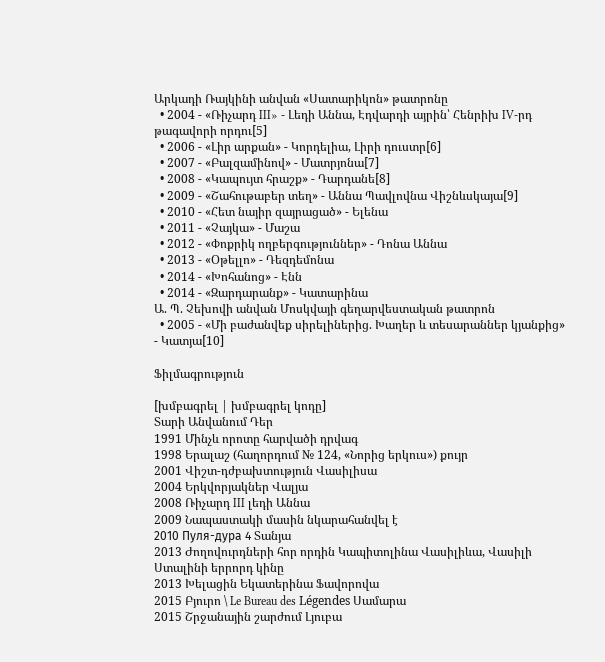Արկադի Ռայկինի անվան «Սատարիկոն» թատրոնը
  • 2004 - «Ռիչարդ III» - Լեդի Աննա, Էդվարդի այրին՝ Հենրիխ IV-րդ թագավորի որդու[5]
  • 2006 - «Լիր արքան» - Կորդելիա, Լիրի դուստր[6]
  • 2007 - «Բալզամինով» - Մատրյոնա[7]
  • 2008 - «Կապույտ հրաշք» - Դարդանե[8]
  • 2009 - «Շահութաբեր տեղ» - Աննա Պավլովնա Վիշնևսկայա[9]
  • 2010 - «Հետ նայիր զայրացած» - Ելենա
  • 2011 - «Չայկա» - Մաշա
  • 2012 - «Փոքրիկ ողբերգություններ» - Դոնա Աննա
  • 2013 - «Օթելլո» - Դեզդեմոնա
  • 2014 - «Խոհանոց» - Էնն
  • 2014 - «Զարդարանք» - Կատարինա
Ա. Պ. Չեխովի անվան Մոսկվայի գեղարվեստական թատրոն
  • 2005 - «Մի բաժանվեք սիրելիներից. Խաղեր և տեսարաններ կյանքից» - Կատյա[10]

Ֆիլմագրություն

[խմբագրել | խմբագրել կոդը]
Տարի Անվանում Դեր
1991 Մինչև որոտը հարվածի դրվագ
1998 Երալաշ (հաղորդում № 124, «Նորից երկուս») քույր
2001 Վիշտ-դժբախտություն Վասիլիսա
2004 Երկվորյակներ Վալյա
2008 Ռիչարդ III լեդի Աննա
2009 Նապաստակի մասին նկարահանվել է
2010 Пуля-дура 4 Տանյա
2013 Ժողովուրդների հոր որդին Կապիտոլինա Վասիլիևա, Վասիլի Ստալինի երրորդ կինը
2013 Խելացին Եկատերինա Ֆավորովա
2015 Բյուրո \ Le Bureau des Légendes Սամարա
2015 Շրջանային շարժում Լյուբա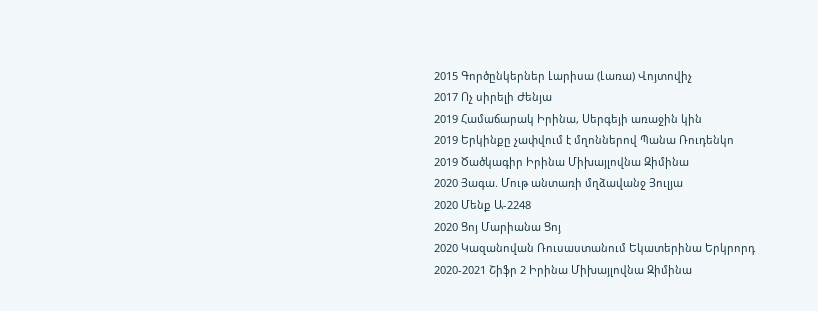2015 Գործընկերներ Լարիսա (Լառա) Վոյտովիչ
2017 Ոչ սիրելի Ժենյա
2019 Համաճարակ Իրինա, Սերգեյի առաջին կին
2019 Երկինքը չափվում է մղոններով Պանա Ռուդենկո
2019 Ծածկագիր Իրինա Միխայլովնա Զիմինա
2020 Յագա. Մութ անտառի մղձավանջ Յուլյա
2020 Մենք Ա-2248
2020 Ցոյ Մարիանա Ցոյ
2020 Կազանովան Ռուսաստանում Եկատերինա Երկրորդ
2020-2021 Շիֆր 2 Իրինա Միխայլովնա Զիմինա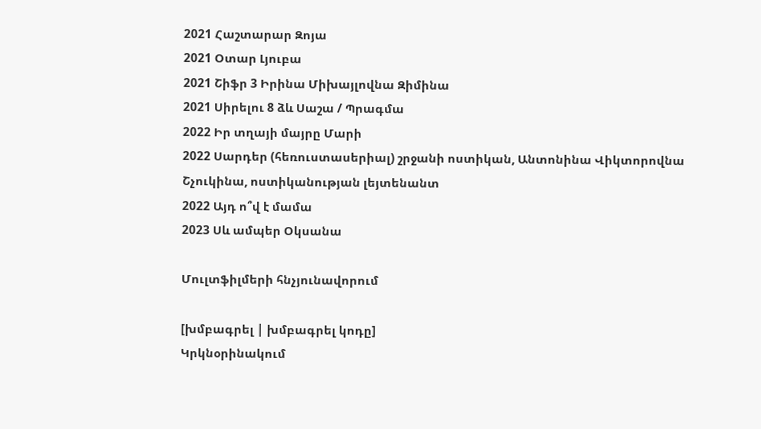2021 Հաշտարար Զոյա
2021 Օտար Լյուբա
2021 Շիֆր 3 Իրինա Միխայլովնա Զիմինա
2021 Սիրելու 8 ձև Սաշա / Պրագմա
2022 Իր տղայի մայրը Մարի
2022 Սարդեր (հեռուստասերիալ) շրջանի ոստիկան, Անտոնինա Վիկտորովնա Շչուկինա, ոստիկանության լեյտենանտ
2022 Այդ ո՞վ է մամա
2023 Սև ամպեր Օկսանա

Մուլտֆիլմերի հնչյունավորում

[խմբագրել | խմբագրել կոդը]
Կրկնօրինակում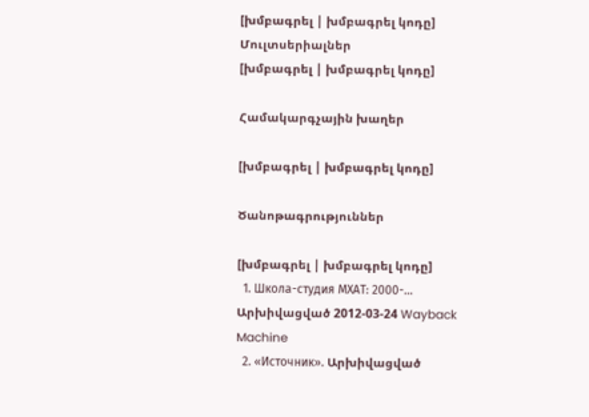[խմբագրել | խմբագրել կոդը]
Մուլտսերիալներ
[խմբագրել | խմբագրել կոդը]

Համակարգչային խաղեր

[խմբագրել | խմբագրել կոդը]

Ծանոթագրություններ

[խմբագրել | խմբագրել կոդը]
  1. Школа-студия МХАТ: 2000-… Արխիվացված 2012-03-24 Wayback Machine
  2. «Источник». Արխիվացված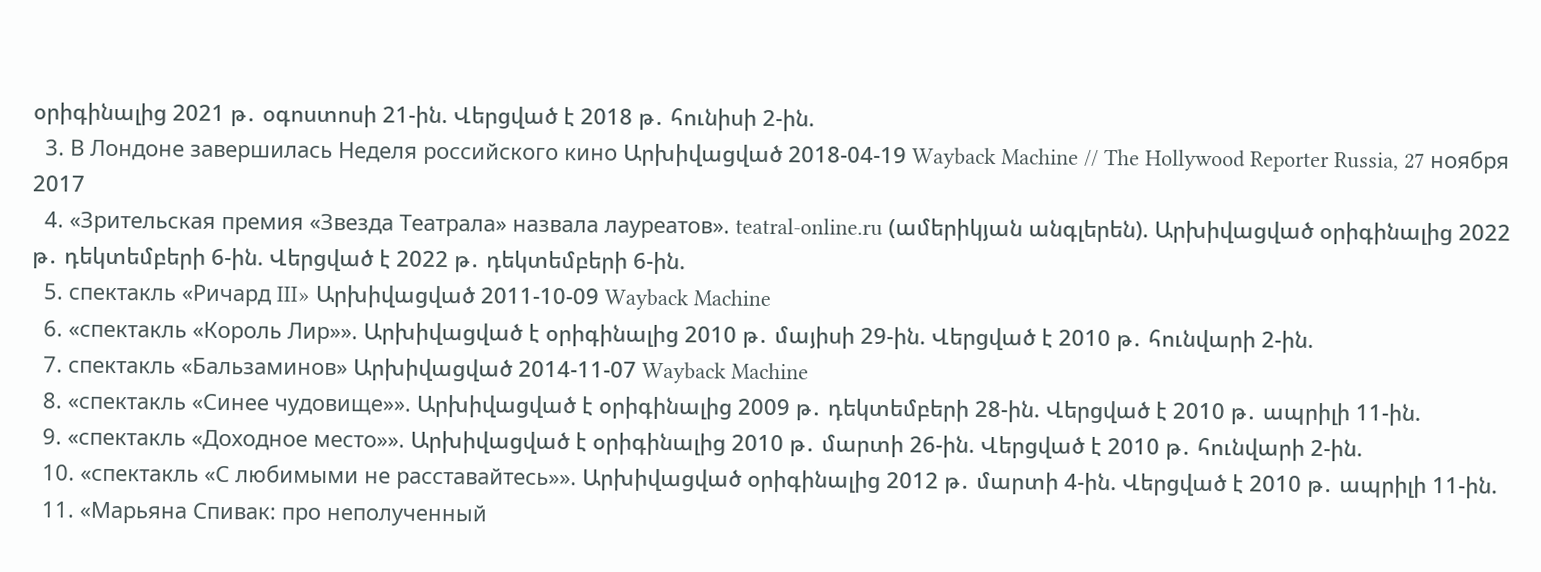օրիգինալից 2021 թ․ օգոստոսի 21-ին. Վերցված է 2018 թ․ հունիսի 2-ին.
  3. В Лондоне завершилась Неделя российского кино Արխիվացված 2018-04-19 Wayback Machine // The Hollywood Reporter Russia, 27 ноября 2017
  4. «Зрительская премия «Звезда Театрала» назвала лауреатов». teatral-online.ru (ամերիկյան անգլերեն). Արխիվացված օրիգինալից 2022 թ․ դեկտեմբերի 6-ին. Վերցված է 2022 թ․ դեկտեմբերի 6-ին.
  5. спектакль «Ричард III» Արխիվացված 2011-10-09 Wayback Machine
  6. «спектакль «Король Лир»». Արխիվացված է օրիգինալից 2010 թ․ մայիսի 29-ին. Վերցված է 2010 թ․ հունվարի 2-ին.
  7. спектакль «Бальзаминов» Արխիվացված 2014-11-07 Wayback Machine
  8. «спектакль «Синее чудовище»». Արխիվացված է օրիգինալից 2009 թ․ դեկտեմբերի 28-ին. Վերցված է 2010 թ․ ապրիլի 11-ին.
  9. «спектакль «Доходное место»». Արխիվացված է օրիգինալից 2010 թ․ մարտի 26-ին. Վերցված է 2010 թ․ հունվարի 2-ին.
  10. «спектакль «С любимыми не расставайтесь»». Արխիվացված օրիգինալից 2012 թ․ մարտի 4-ին. Վերցված է 2010 թ․ ապրիլի 11-ին.
  11. «Марьяна Спивак: про неполученный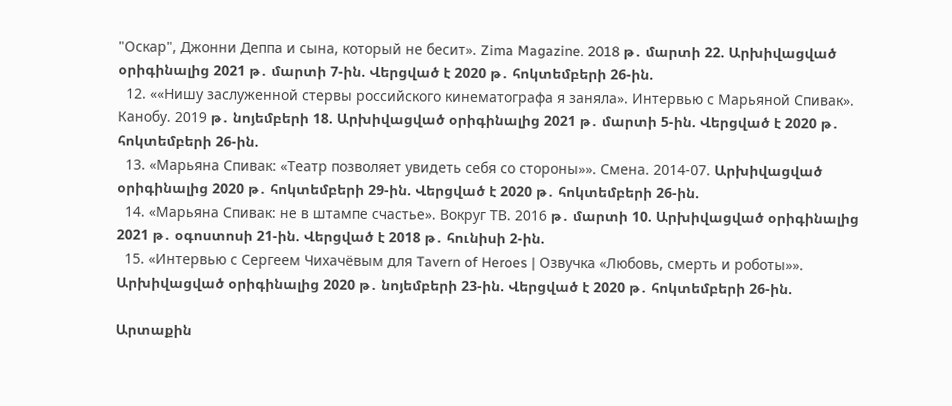"Оскар", Джонни Деппа и сына, который не бесит». Zima Magazine. 2018 թ․ մարտի 22. Արխիվացված օրիգինալից 2021 թ․ մարտի 7-ին. Վերցված է 2020 թ․ հոկտեմբերի 26-ին.
  12. ««Нишу заслуженной стервы российского кинематографа я заняла». Интервью с Марьяной Спивак». Канобу. 2019 թ․ նոյեմբերի 18. Արխիվացված օրիգինալից 2021 թ․ մարտի 5-ին. Վերցված է 2020 թ․ հոկտեմբերի 26-ին.
  13. «Марьяна Спивак: «Театр позволяет увидеть себя со стороны»». Смена. 2014-07. Արխիվացված օրիգինալից 2020 թ․ հոկտեմբերի 29-ին. Վերցված է 2020 թ․ հոկտեմբերի 26-ին.
  14. «Марьяна Спивак: не в штампе счастье». Вокруг ТВ. 2016 թ․ մարտի 10. Արխիվացված օրիգինալից 2021 թ․ օգոստոսի 21-ին. Վերցված է 2018 թ․ հունիսի 2-ին.
  15. «Интервью с Сергеем Чихачёвым для Tavern of Heroes | Озвучка «Любовь, смерть и роботы»». Արխիվացված օրիգինալից 2020 թ․ նոյեմբերի 23-ին. Վերցված է 2020 թ․ հոկտեմբերի 26-ին.

Արտաքին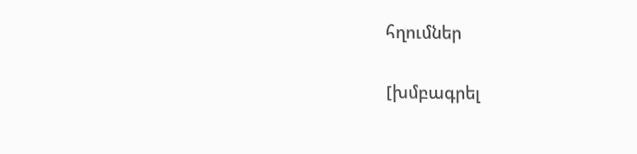հղումներ

[խմբագրել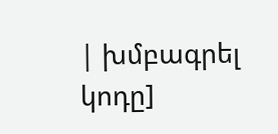| խմբագրել կոդը]